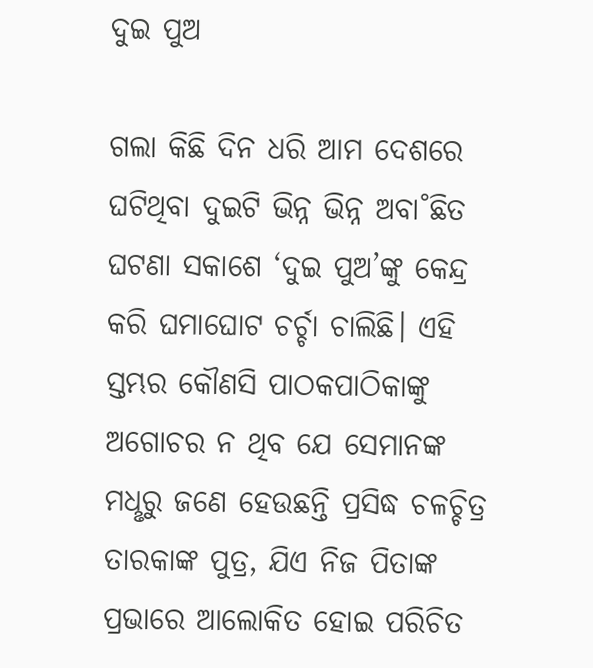ଦୁଇ ପୁଅ

ଗଲା କିଛି ଦିନ ଧରି ଆମ ଦେଶରେ ଘଟିଥିବା ଦୁଇଟି ଭିନ୍ନ ଭିନ୍ନ ଅବା˚ଛିତ ଘଟଣା ସକାଶେ ‘ଦୁଇ ପୁଅ’ଙ୍କୁ କେନ୍ଦ୍ର କରି ଘମାଘୋଟ ଚର୍ଚ୍ଚା ଚାଲିଛି। ଏହି ସ୍ତମ୍ଭର କୌଣସି ପାଠକପାଠିକାଙ୍କୁ ଅଗୋଚର ନ ଥିବ ଯେ ସେମାନଙ୍କ ମଧୢରୁ ଜଣେ ହେଉଛନ୍ତି ପ୍ରସିଦ୍ଧ ଚଳଚ୍ଚିତ୍ର ତାରକାଙ୍କ ପୁତ୍ର, ଯିଏ ନିଜ ପିତାଙ୍କ ପ୍ରଭାରେ ଆଲୋକିତ ହୋଇ ପରିଚିତ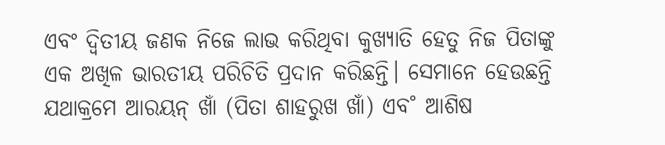ଏବଂ ଦ୍ବିତୀୟ ଜଣକ ନିଜେ ଲାଭ କରିଥିବା କୁଖ୍ୟାତି ହେତୁ ନିଜ ପିତାଙ୍କୁ ଏକ ଅଖିଳ ଭାରତୀୟ ପରିଚିତି ପ୍ରଦାନ କରିଛନ୍ତି। ସେମାନେ ହେଉଛନ୍ତି ଯଥାକ୍ରମେ ଆରୟନ୍‌ ଖାଁ (ପିତା ଶାହରୁଖ ଖାଁ) ଏବ˚ ଆଶିଷ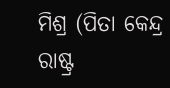ମିଶ୍ର (ପିତା କେନ୍ଦ୍ର ରାଷ୍ଟ୍ର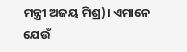ମନ୍ତ୍ରୀ ଅଜୟ ମିଶ୍ର)। ଏମାନେ ଯେଉଁ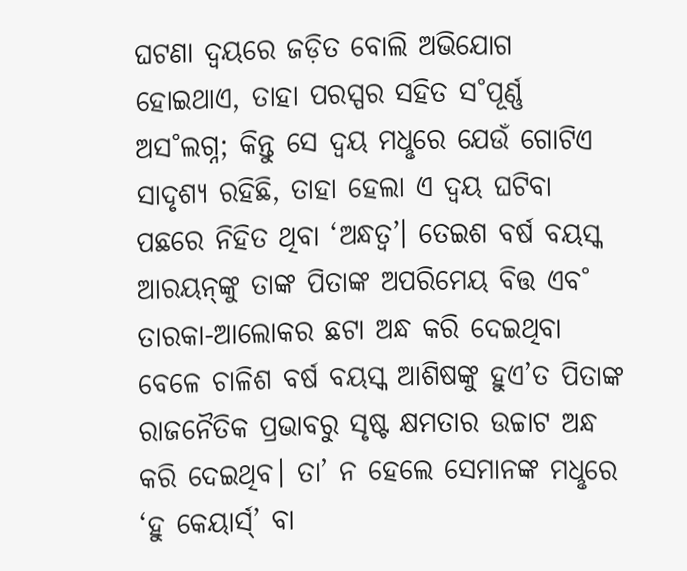ଘଟଣା ଦ୍ବୟରେ ଜଡ଼ିତ ବୋଲି ଅଭିଯୋଗ ହୋଇଥାଏ, ତାହା ପରସ୍ପର ସହିତ ସ˚ପୂର୍ଣ୍ଣ ଅସ˚ଲଗ୍ନ; କିନ୍ତୁ ସେ ଦ୍ବୟ ମଧୢରେ ଯେଉଁ ଗୋଟିଏ ସାଦୃଶ୍ୟ ରହିଛି, ତାହା ହେଲା ଏ ଦ୍ବୟ ଘଟିବା ପଛରେ ନିହିତ ଥିବା ‘ଅନ୍ଧତ୍ବ’। ତେଇଶ ବର୍ଷ ବୟସ୍କ ଆରୟନ୍‌ଙ୍କୁ ତାଙ୍କ ପିତାଙ୍କ ଅପରିମେୟ ବିତ୍ତ ଏବ˚ ତାରକା-ଆଲୋକର ଛଟା ଅନ୍ଧ କରି ଦେଇଥିବା ବେଳେ ଚାଳିଶ ବର୍ଷ ବୟସ୍କ ଆଶିଷଙ୍କୁ ହୁଏ’ତ ପିତାଙ୍କ ରାଜନୈତିକ ପ୍ରଭାବରୁ ସୃଷ୍ଟ କ୍ଷମତାର ଉଚ୍ଚାଟ ଅନ୍ଧ କରି ଦେଇଥିବ। ତା’ ନ ହେଲେ ସେମାନଙ୍କ ମଧୢରେ ‘ହୁ କେୟାର୍ସ‌୍‌’ ବା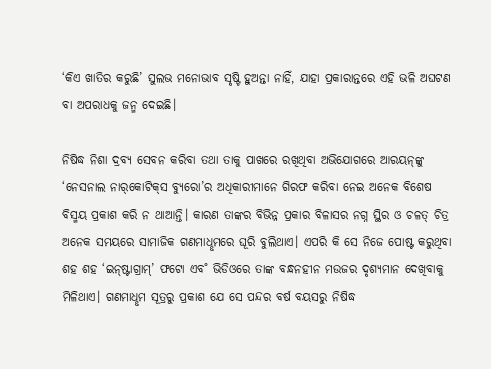‘କିଏ ଖାତିର କରୁଛି’ ସୁଲଭ ମନୋଭାବ ସୃଷ୍ଟି ହୁଅନ୍ତା ନାହିଁ, ଯାହା ପ୍ରକାରାନ୍ତରେ ଏହି ଭଳି ଅଘଟଣ ବା ଅପରାଧକୁ ଜନ୍ମ ଦେଇଛି।

ନିଷିଦ୍ଧ ନିଶା ଦ୍ରବ୍ୟ ସେବନ କରିବା ତଥା ତାକୁ ପାଖରେ ରଖିଥିବା ଅଭିଯୋଗରେ ଆରୟନ୍‌ଙ୍କୁ ‘ନେସନାଲ ନାର୍‌କୋଟିକ୍‌ସ ବ୍ୟୁରୋ’ର ଅଧିକାରୀମାନେ ଗିରଫ କରିବା ନେଇ ଅନେକ ବିଶେଷ ବିସ୍ମୟ ପ୍ରକାଶ କରି ନ ଥାଆନ୍ତି। କାରଣ ତାଙ୍କର ବିଭିନ୍ନ ପ୍ରକାର ବିଳାସର ନଗ୍ନ ସ୍ଥିର ଓ ଚଳତ୍‌ ଚିତ୍ର ଅନେକ ସମୟରେ ସାମାଜିକ ଗଣମାଧୢମରେ ଘୂରି ବୁଲିଥାଏ। ଏପରି କି ସେ ନିଜେ ପୋଷ୍ଟ କରୁଥିବା ଶହ ଶହ ‘ଇନ୍‌ଷ୍ଟାଗ୍ରାମ୍‌’ ଫଟୋ ଏବ˚ ଭିଡିଓରେ ତାଙ୍କ ବନ୍ଧନହୀନ ମଉଜର ଦୃଶ୍ୟମାନ ଦେଖିବାକୁ ମିଳିଥାଏ। ଗଣମାଧୢମ ସୂତ୍ରରୁ ପ୍ରକାଶ ଯେ ସେ ପନ୍ଦର ବର୍ଷ ବୟସରୁ ନିଷିଦ୍ଧ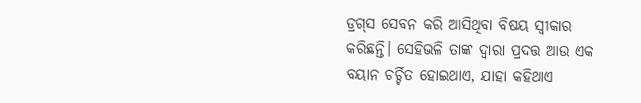ଡ୍ରଗ୍‌ସ ସେବନ କରି ଆସିଥିବା ବିଷୟ ସ୍ବୀକାର କରିଛନ୍ତି। ସେହିଭଳି ତାଙ୍କ ଦ୍ବାରା ପ୍ରଦତ୍ତ ଆଉ ଏକ ବୟାନ ଚର୍ଚ୍ଚିତ ହୋଇଥାଏ, ଯାହା କହିଥାଏ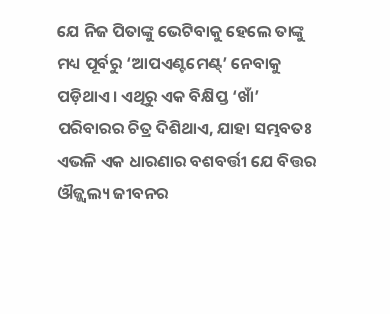ଯେ ନିଜ ପିତାଙ୍କୁ ଭେଟିବାକୁ ହେଲେ ତାଙ୍କୁ ମଧ୍ୟ ପୂର୍ବରୁ ‘ଆପଏଣ୍ଟମେଣ୍ଟ୍‌’ ନେବାକୁ ପଡ଼ିଥାଏ। ଏଥିରୁ ଏକ ବିକ୍ଷିପ୍ତ ‘ଖାଁ’ ପରିବାରର ଚିତ୍ର ଦିଶିଥାଏ, ଯାହା ସମ୍ଭବତଃ ଏଭଳି ଏକ ଧାରଣାର ବଶବର୍ତ୍ତୀ ଯେ ବିତ୍ତର ଔଜ୍ଜ୍ବଲ୍ୟ ଜୀବନର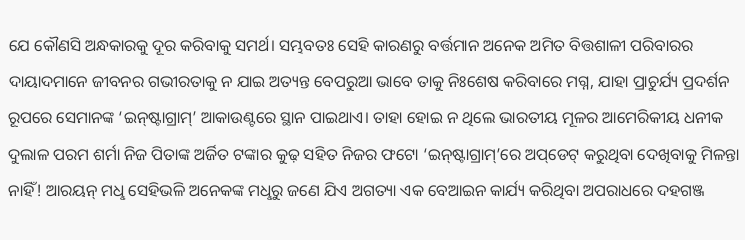ଯେ କୌଣସି ଅନ୍ଧକାରକୁ ଦୂର କରିବାକୁ ସମର୍ଥ। ସମ୍ଭବତଃ ସେହି କାରଣରୁ ବର୍ତ୍ତମାନ ଅନେକ ଅମିତ ବିତ୍ତଶାଳୀ ପରିବାରର ଦାୟାଦମାନେ ଜୀବନର ଗଭୀରତାକୁ ନ ଯାଇ ଅତ୍ୟନ୍ତ ବେପରୁଆ ଭାବେ ତାକୁ ନିଃଶେଷ କରିବାରେ ମଗ୍ନ, ଯାହା ପ୍ରାଚୁର୍ଯ୍ୟ ପ୍ରଦର୍ଶନ ରୂପରେ ସେମାନଙ୍କ ‘ଇନ୍‌ଷ୍ଟାଗ୍ରାମ୍‌’ ଆକାଉଣ୍ଟରେ ସ୍ଥାନ ପାଇଥାଏ। ତାହା ହୋଇ ନ ଥିଲେ ଭାରତୀୟ ମୂଳର ଆମେରିକୀୟ ଧନୀକ ଦୁଲାଳ ପରମ ଶର୍ମା ନିଜ ପିତାଙ୍କ ଅର୍ଜିତ ଟଙ୍କାର କୁଢ଼ ସହିତ ନିଜର ଫଟୋ ‘ଇନ୍‌ଷ୍ଟାଗ୍ରାମ୍‌’ରେ ଅପ୍‌ଡେଟ୍‌ କରୁଥିବା ଦେଖିବାକୁ ମିଳନ୍ତା ନାହିଁ! ଆରୟନ୍‌ ମଧୢ ସେହିଭଳି ଅନେକଙ୍କ ମଧୢରୁ ଜଣେ ଯିଏ ଅଗତ୍ୟା ଏକ ବେଆଇନ କାର୍ଯ୍ୟ କରିଥିବା ଅପରାଧରେ ଦହଗଞ୍ଜ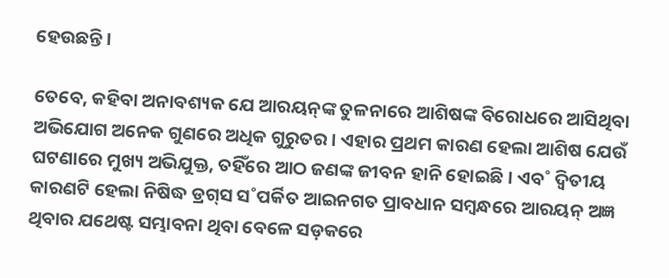ହେଉଛନ୍ତି।

ତେବେ, କହିବା ଅନାବଶ୍ୟକ ଯେ ଆରୟନ୍‌ଙ୍କ ତୁଳନାରେ ଆଶିଷଙ୍କ ବିରୋଧରେ ଆସିଥିବା ଅଭିଯୋଗ ଅନେକ ଗୁଣରେ ଅଧିକ ଗୁରୁତର। ଏହାର ପ୍ରଥମ କାରଣ ହେଲା ଆଶିଷ ଯେଉଁ ଘଟଣାରେ ମୁଖ୍ୟ ଅଭିଯୁକ୍ତ, ତହିଁରେ ଆଠ ଜଣଙ୍କ ଜୀବନ ହାନି ହୋଇଛି। ଏବ˚ ଦ୍ବିତୀୟ କାରଣଟି ହେଲା ନିଷିଦ୍ଧ ଡ୍ରଗ୍‌ସ ସ˚ପର୍କିତ ଆଇନଗତ ପ୍ରାବଧାନ ସମ୍ବନ୍ଧରେ ଆରୟନ୍‌ ଅଜ୍ଞ ଥିବାର ଯଥେଷ୍ଟ ସମ୍ଭାବନା ଥିବା ବେଳେ ସଡ଼କରେ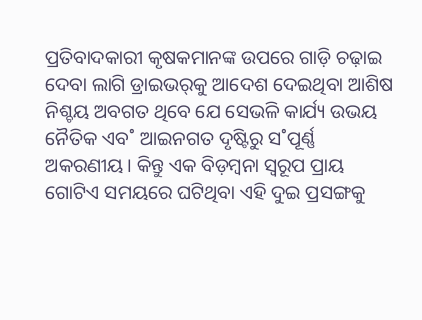ପ୍ରତିବାଦକାରୀ କୃଷକମାନଙ୍କ ଉପରେ ଗାଡ଼ି ଚଢ଼ାଇ ଦେବା ଲାଗି ଡ୍ରାଇଭର୍‌କୁ ଆଦେଶ ଦେଇଥିବା ଆଶିଷ ନିଶ୍ଚୟ ଅବଗତ ଥିବେ ଯେ ସେଭଳି କାର୍ଯ୍ୟ ଉଭୟ ନୈତିକ ଏବ˚ ଆଇନଗତ ଦୃଷ୍ଟିରୁ ସ˚ପୂର୍ଣ୍ଣ ଅକରଣୀୟ। କିନ୍ତୁ ଏକ ବିଡ଼ମ୍ବନା ସ୍ବରୂପ ପ୍ରାୟ ଗୋଟିଏ ସମୟରେ ଘଟିଥିବା ଏହି ଦୁଇ ପ୍ରସଙ୍ଗକୁ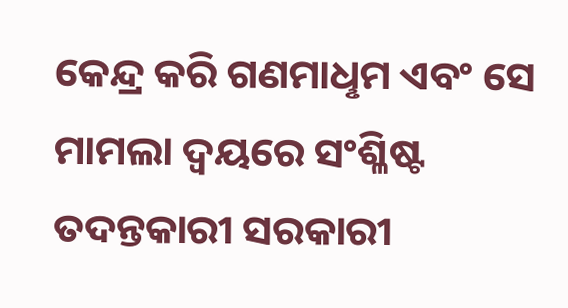କେନ୍ଦ୍ର କରି ଗଣମାଧୢମ ଏବଂ ସେ ମାମଲା ଦ୍ବୟରେ ସଂଶ୍ଳିଷ୍ଟ ତଦନ୍ତକାରୀ ସରକାରୀ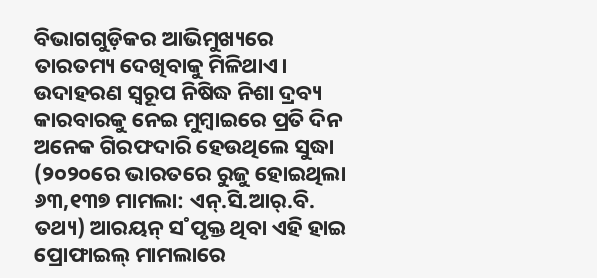ବିଭାଗଗୁଡ଼ିକର ଆଭିମୁଖ୍ୟରେ ତାରତମ୍ୟ ଦେଖିବାକୁ ମିଳିଥାଏ। ଉଦାହରଣ ସ୍ବରୂପ ନିଷିଦ୍ଧ ନିଶା ଦ୍ରବ୍ୟ କାରବାରକୁ ନେଇ ମୁମ୍ବାଇରେ ପ୍ରତି ଦିନ ଅନେକ ଗିରଫଦାରି ହେଉଥିଲେ ସୁଦ୍ଧା (୨୦୨୦ରେ ଭାରତରେ ରୁଜୁ ହୋଇଥିଲା ୬୩,୧୩୭ ମାମଲା: ଏନ୍‌.ସି.ଆର‌୍‌.ବି. ତଥ୍ୟ) ଆରୟନ୍‌ ସ˚ପୃକ୍ତ ଥିବା ଏହି ହାଇ ପ୍ରୋଫାଇଲ୍‌ ମାମଲାରେ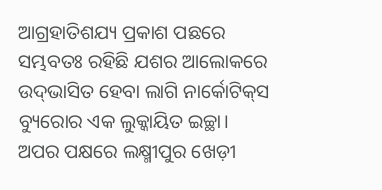ଆଗ୍ରହାତିଶଯ୍ୟ ପ୍ରକାଶ ପଛରେ ସମ୍ଭବତଃ ରହିଛି ଯଶର ଆଲୋକରେ ଉଦ୍‌ଭାସିତ ହେବା ଲାଗି ନାର୍କୋଟିକ୍‌ସ ବ୍ୟୁରୋର ଏକ ଲୁକ୍କାୟିତ ଇଚ୍ଛା। ଅପର ପକ୍ଷରେ ଲକ୍ଷ୍ମୀପୁର ଖେଡ଼ୀ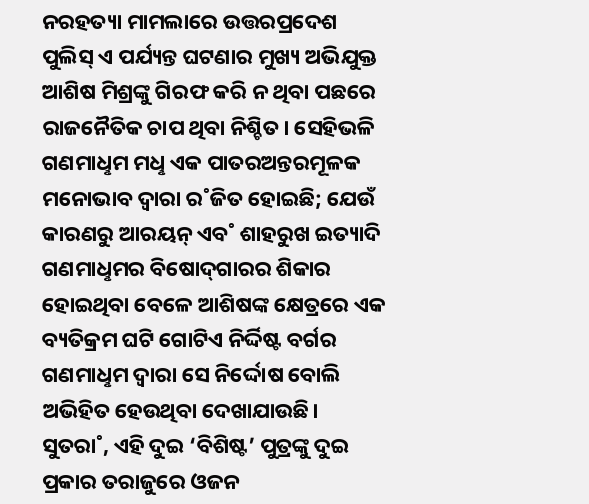ନରହତ୍ୟା ମାମଲାରେ ଉତ୍ତରପ୍ରଦେଶ ପୁଲିସ୍‌ ଏ ପର୍ଯ୍ୟନ୍ତ ଘଟଣାର ମୁଖ୍ୟ ଅଭିଯୁକ୍ତ ଆଶିଷ ମିଶ୍ରଙ୍କୁ ଗିରଫ କରି ନ ଥିବା ପଛରେ ରାଜନୈତିକ ଚାପ ଥିବା ନିଶ୍ଚିତ। ସେହିଭଳି ଗଣମାଧୢମ ମଧୢ ଏକ ପାତରଅନ୍ତରମୂଳକ ମନୋଭାବ ଦ୍ବାରା ର˚ଜିତ ହୋଇଛି; ଯେଉଁ କାରଣରୁ ଆରୟନ୍‌ ଏବ˚ ଶାହରୁଖ ଇତ୍ୟାଦି ଗଣମାଧୢମର ବିଷୋଦ୍‌ଗାରର ଶିକାର ହୋଇଥିବା ବେଳେ ଆଶିଷଙ୍କ କ୍ଷେତ୍ରରେ ଏକ ବ୍ୟତିକ୍ରମ ଘଟି ଗୋଟିଏ ନିର୍ଦ୍ଦିଷ୍ଟ ବର୍ଗର ଗଣମାଧୢମ ଦ୍ବାରା ସେ ନିର୍ଦ୍ଦୋଷ ବୋଲି ଅଭିହିତ ହେଉଥିବା ଦେଖାଯା‌ଉଛି। ସୁତରା˚, ଏହି ଦୁଇ ‘ବିଶିଷ୍ଟ’ ପୁତ୍ରଙ୍କୁ ଦୁଇ ପ୍ରକାର ତରାଜୁରେ ଓଜନ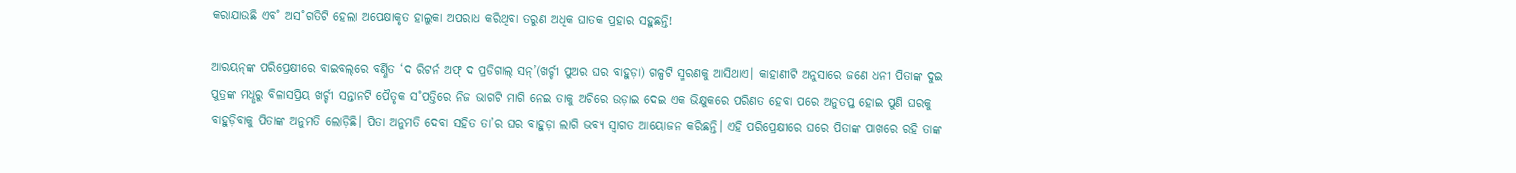କରାଯାଉଛି ଏବ˚ ଅସ˚ଗତିଟି ହେଲା ଅପେକ୍ଷାକୃତ ହାଲୁକା ଅପରାଧ କରିଥିବା ତରୁଣ ଅଧିକ ଘାତକ ପ୍ରହାର ସହୁଛନ୍ତି!

ଆରୟନ୍‌ଙ୍କ ପରିପ୍ରେକ୍ଷୀରେ ବାଇବଲ୍‌ରେ ବର୍ଣ୍ଣିତ ‘ଦ ରିଟର୍ନ ଅଫ୍‌ ଦ ପ୍ରଡିଗାଲ୍‌ ସନ୍‌’(ଖର୍ଚ୍ଚୀ ପୁଅର ଘର ବାହୁଡ଼ା) ଗଳ୍ପଟି ସ୍ମରଣକୁ ଆସିଥାଏ। କାହାଣୀଟି ଅନୁସାରେ ଜଣେ ଧନୀ ପିତାଙ୍କ ଦୁଇ ପୁତ୍ରଙ୍କ ମଧୢରୁ ବିଳାସପ୍ରିୟ ଖର୍ଚ୍ଚୀ ସନ୍ତାନଟି ପୈତୃକ ସ˚ପତ୍ତିରେ ନିଜ ଭାଗଟି ମାଗି ନେଇ ତାକୁ ଅଚିରେ ଉଡ଼ାଇ ଦେଇ ଏକ ଭିକ୍ଷୁକରେ ପରିଣତ ହେବା ପରେ ଅନୁତପ୍ତ ହୋଇ ପୁଣି ଘରକୁ ବାହୁଡ଼ିବାକୁ ପିତାଙ୍କ ଅନୁମତି ଲୋଡ଼ିଛି। ପିତା ଅନୁମତି ଦେବା ସହିତ ତା’ର ଘର ବାହୁଡ଼ା ଲାଗି ଭବ୍ୟ ସ୍ବାଗତ ଆୟୋଜନ କରିଛନ୍ତି। ଏହି ପରିପ୍ରେକ୍ଷୀରେ ଘରେ ପିତାଙ୍କ ପାଖରେ ରହି ତାଙ୍କ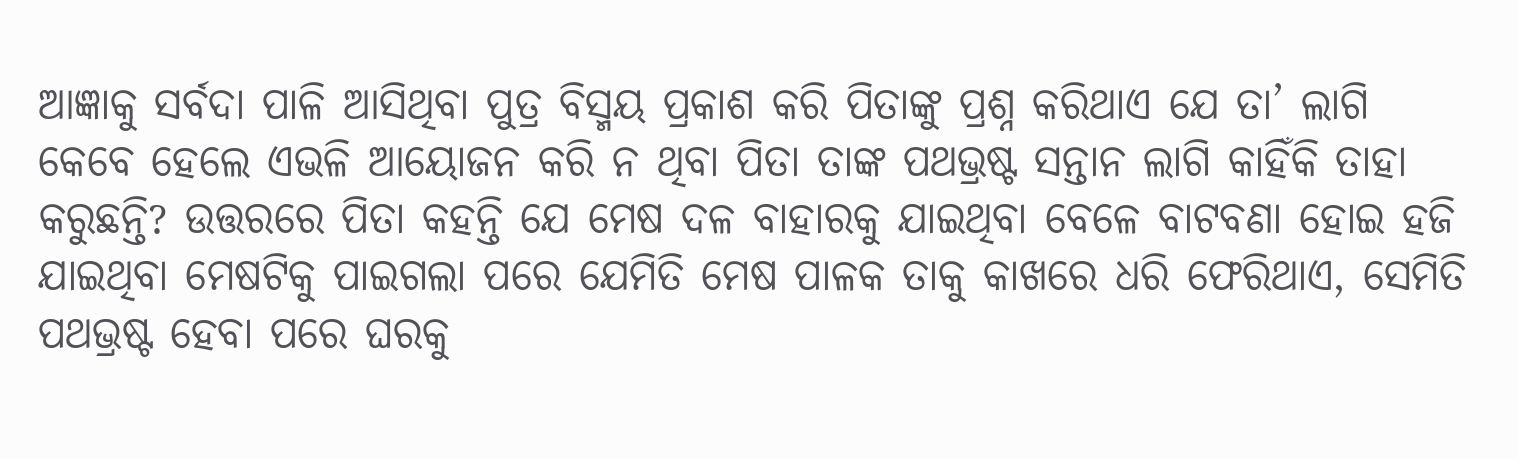ଆଜ୍ଞାକୁ ସର୍ବଦା ପାଳି ଆସିଥିବା ପୁତ୍ର ବିସ୍ମୟ ପ୍ରକାଶ କରି ପିତାଙ୍କୁ ପ୍ରଶ୍ନ କରିଥାଏ ଯେ ତା’ ଲାଗି କେବେ ହେଲେ ଏଭଳି ଆୟୋଜନ କରି ନ ଥିବା ପିତା ତାଙ୍କ ପଥଭ୍ରଷ୍ଟ ସନ୍ତାନ ଲାଗି କାହିଁକି ତାହା କରୁଛନ୍ତି? ଉତ୍ତରରେ ପିତା କହନ୍ତି ଯେ ମେଷ ଦଳ ବାହାରକୁ ଯାଇଥିବା ବେଳେ ବାଟବଣା ହୋଇ ହଜି ଯାଇଥିବା ମେଷଟିକୁ ପାଇଗଲା ପରେ ଯେମିତି ମେଷ ପାଳକ ତାକୁ କାଖରେ ଧରି ଫେରିଥାଏ, ସେମିତି ପଥଭ୍ରଷ୍ଟ ହେବା ପରେ ଘରକୁ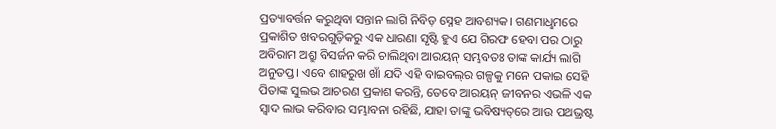ପ୍ରତ୍ୟାବର୍ତ୍ତନ କରୁଥିବା ସନ୍ତାନ ଲାଗି ନିବିଡ଼ ସ୍ନେହ ଆବଶ୍ୟକ। ଗଣମାଧୢମରେ ପ୍ରକାଶିତ ଖବରଗୁଡ଼ିକରୁ ଏକ ଧାରଣା ସୃଷ୍ଟି ହୁଏ ଯେ ଗିରଫ ହେବା ପର ଠାରୁ ଅବିରାମ ଅଶ୍ରୁ ବିସର୍ଜନ କରି ଚାଲିଥିବା ଆରୟନ୍‌ ସମ୍ଭବତଃ ତାଙ୍କ କାର୍ଯ୍ୟ ଲାଗି ଅନୁତପ୍ତ। ଏବେ ଶାହରୁଖ ଖାଁ ଯଦି ଏହି ବାଇବଲ୍‌ର ଗଳ୍ପକୁ ମନେ ପକାଇ ସେହି ପିତାଙ୍କ ସୁଲଭ ଆଚରଣ ପ୍ରକାଶ କରନ୍ତି, ତେବେ ଆରୟନ୍‌ ଜୀବନର ଏଭଳି ଏକ ସ୍ବାଦ ଲାଭ କରିବାର ସମ୍ଭାବନା ରହିଛି, ଯାହା ତାଙ୍କୁ ଭବିଷ୍ୟତ୍‌ରେ ଆଉ ପଥଭ୍ରଷ୍ଟ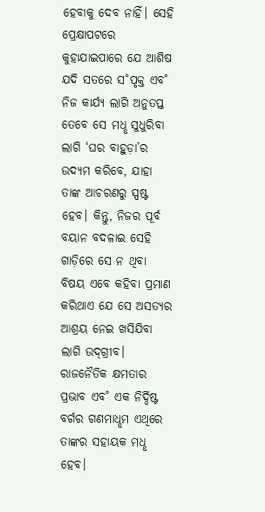ହେବାକୁ ଦେବ ନାହିଁ। ସେହି ପ୍ରେକ୍ଷାପଟରେ କୁହାଯାଇପାରେ ଯେ ଆଶିଷ ଯଦି ସତରେ ସ˚ପୃକ୍ତ ଏବ˚ ନିଜ କାର୍ଯ୍ୟ ଲାଗି ଅନୁତପ୍ତ ତେବେ ସେ ମଧୢ ସୁଧୁରିବା ଲାଗି ‘ଘର ବାହୁଡ଼ା’ର ଉଦ୍ୟମ କରିବେ, ଯାହା ତାଙ୍କ ଆଚରଣରୁ ସ୍ପଷ୍ଟ ହେବ। କିନ୍ତୁ, ନିଜର ପୂର୍ବ ବୟାନ ବଦଳାଇ ସେହି ଗାଡ଼ିରେ ସେ ନ ଥିବା ବିଷୟ ଏବେ କହିବା ପ୍ରମାଣ କରିଥାଏ ଯେ ସେ ଅସତ୍ୟର ଆଶ୍ରୟ ନେଇ ଖସିଯିବା ଲାଗି ଉଦ୍‌ଗ୍ରୀବ। ରାଜନୈତିକ କ୍ଷମତାର ପ୍ରଭାବ ଏବ˚ ଏକ ନିର୍ଦ୍ଦିଷ୍ଟ ବର୍ଗର ଗଣମାଧୢମ ଏଥିରେ ତାଙ୍କର ସହାୟକ ମଧୢ ହେବ।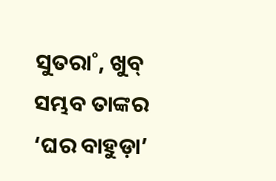ସୁତରା˚, ଖୁବ୍‌ ସମ୍ଭବ ତାଙ୍କର ‘ଘର ବାହୁଡ଼ା’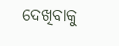ଦେଖିବାକୁ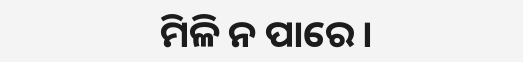ମିଳି ନ ପାରେ।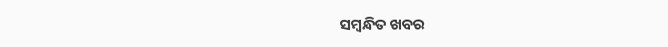ସମ୍ବନ୍ଧିତ ଖବର